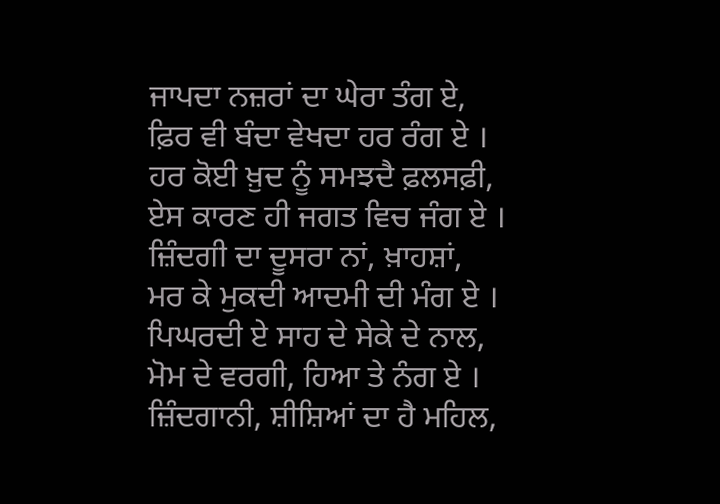ਜਾਪਦਾ ਨਜ਼ਰਾਂ ਦਾ ਘੇਰਾ ਤੰਗ ਏ,
ਫ਼ਿਰ ਵੀ ਬੰਦਾ ਵੇਖਦਾ ਹਰ ਰੰਗ ਏ ।
ਹਰ ਕੋਈ ਖ਼ੁਦ ਨੂੰ ਸਮਝਦੈ ਫ਼ਲਸਫ਼ੀ,
ਏਸ ਕਾਰਣ ਹੀ ਜਗਤ ਵਿਚ ਜੰਗ ਏ ।
ਜ਼ਿੰਦਗੀ ਦਾ ਦੂਸਰਾ ਨਾਂ, ਖ਼ਾਹਸ਼ਾਂ,
ਮਰ ਕੇ ਮੁਕਦੀ ਆਦਮੀ ਦੀ ਮੰਗ ਏ ।
ਪਿਘਰਦੀ ਏ ਸਾਹ ਦੇ ਸੇਕੇ ਦੇ ਨਾਲ,
ਮੋਮ ਦੇ ਵਰਗੀ, ਹਿਆ ਤੇ ਨੰਗ ਏ ।
ਜ਼ਿੰਦਗਾਨੀ, ਸ਼ੀਸ਼ਿਆਂ ਦਾ ਹੈ ਮਹਿਲ,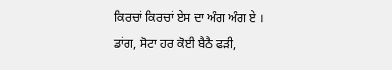ਕਿਰਚਾਂ ਕਿਰਚਾਂ ਏਸ ਦਾ ਅੰਗ ਅੰਗ ਏ ।
ਡਾਂਗ, ਸੋਟਾ ਹਰ ਕੋਈ ਬੈਠੈ ਫੜੀ,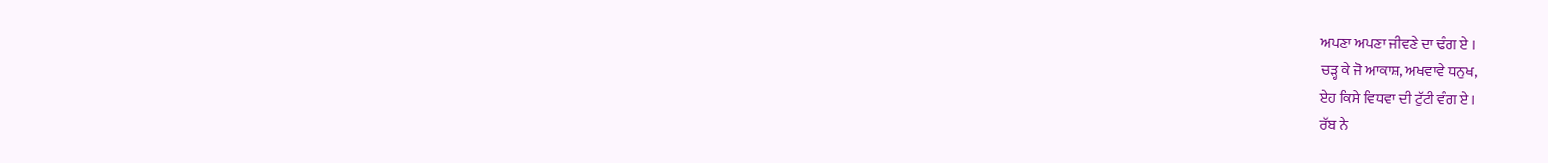ਅਪਣਾ ਅਪਣਾ ਜੀਵਣੇ ਦਾ ਢੰਗ ਏ ।
ਚੜ੍ਹ ਕੇ ਜੋ ਆਕਾਸ਼, ਅਖਵਾਵੇ ਧਨੁਖ,
ਏਹ ਕਿਸੇ ਵਿਧਵਾ ਦੀ ਟੁੱਟੀ ਵੰਗ ਏ ।
ਰੱਬ ਨੇ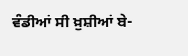ਵੰਡੀਆਂ ਸੀ ਖ਼ੁਸ਼ੀਆਂ ਬੇ-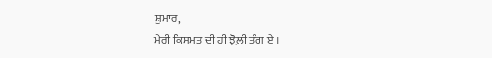ਸ਼ੁਮਾਰ,
ਮੇਰੀ ਕਿਸਮਤ ਦੀ ਹੀ ਝੋਲ਼ੀ ਤੰਗ ਏ ।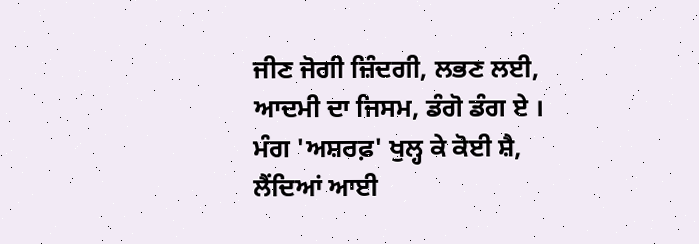ਜੀਣ ਜੋਗੀ ਜ਼ਿੰਦਗੀ, ਲਭਣ ਲਈ,
ਆਦਮੀ ਦਾ ਜਿਸਮ, ਡੰਗੋ ਡੰਗ ਏ ।
ਮੰਗ 'ਅਸ਼ਰਫ਼' ਖੁਲ੍ਹ ਕੇ ਕੋਈ ਸ਼ੈ,
ਲੈਂਦਿਆਂ ਆਈ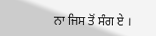ਨਾ ਜਿਸ ਤੋਂ ਸੰਗ ਏ ।